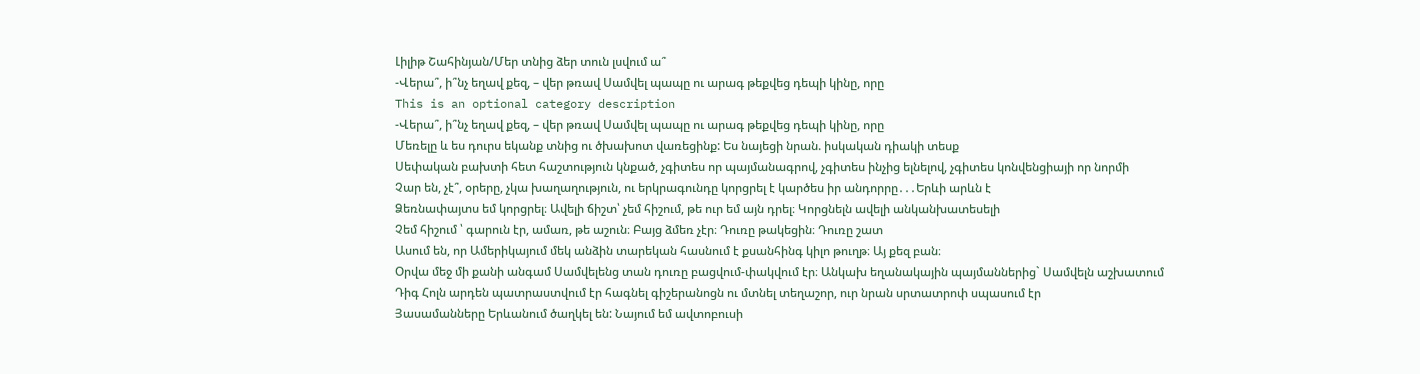Լիլիթ Շահինյան/Մեր տնից ձեր տուն լսվում ա՞
-Վերա՞, ի՞նչ եղավ քեզ, – վեր թռավ Սամվել պապը ու արագ թեքվեց դեպի կինը, որը
This is an optional category description
-Վերա՞, ի՞նչ եղավ քեզ, – վեր թռավ Սամվել պապը ու արագ թեքվեց դեպի կինը, որը
Մեռելը և ես դուրս եկանք տնից ու ծխախոտ վառեցինք: Ես նայեցի նրան. իսկական դիակի տեսք
Սեփական բախտի հետ հաշտություն կնքած, չգիտես որ պայմանագրով, չգիտես ինչից ելնելով, չգիտես կոնվենցիայի որ նորմի
Չար են, չէ՞, օրերը, չկա խաղաղություն, ու երկրագունդը կորցրել է կարծես իր անդորրը․․․Երևի արևն է
Ձեռնափայտս եմ կորցրել։ Ավելի ճիշտ՝ չեմ հիշում, թե ուր եմ այն դրել։ Կորցնելն ավելի անկանխատեսելի
Չեմ հիշում ՝ գարուն էր, ամառ, թե աշուն։ Բայց ձմեռ չէր։ Դուռը թակեցին։ Դուռը շատ
Ասում են, որ Ամերիկայում մեկ անձին տարեկան հասնում է քսանհինգ կիլո թուղթ։ Այ քեզ բան։
Օրվա մեջ մի քանի անգամ Սամվելենց տան դուռը բացվում-փակվում էր։ Անկախ եղանակային պայմաններից` Սամվելն աշխատում
Դիգ Հոլն արդեն պատրաստվում էր հագնել գիշերանոցն ու մտնել տեղաշոր, ուր նրան սրտատրոփ սպասում էր
Յասամանները Երևանում ծաղկել են: Նայում եմ ավտոբուսի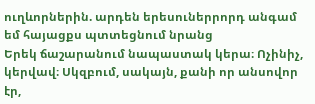ուղևորներին. արդեն երեսուներրորդ անգամ եմ հայացքս պտտեցնում նրանց
Երեկ ճաշարանում նապաստակ կերա։ Ոչինիչ, կերվավ։ Սկզբում, սակայն, քանի որ անսովոր էր,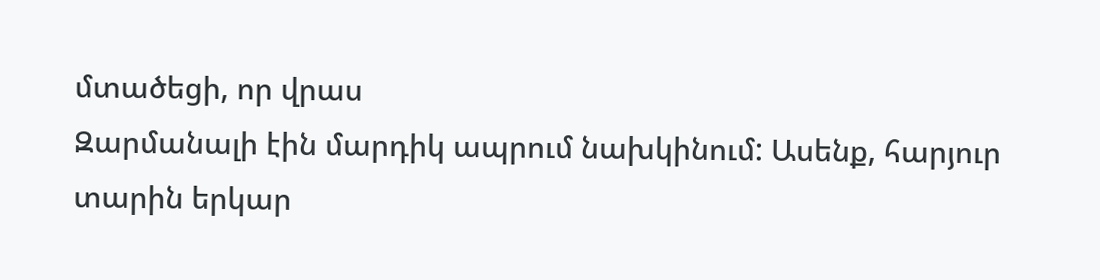մտածեցի, որ վրաս
Զարմանալի էին մարդիկ ապրում նախկինում: Ասենք, հարյուր տարին երկար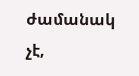ժամանակ չէ,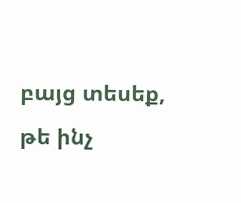բայց տեսեք, թե ինչ